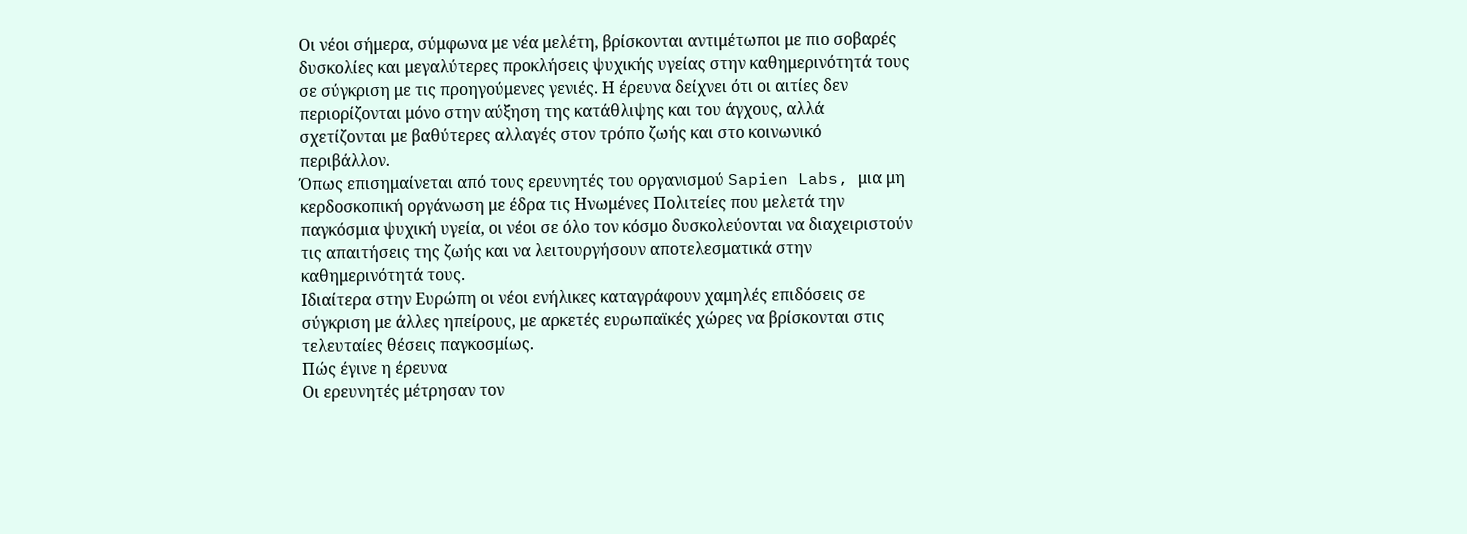Οι νέοι σήμερα, σύμφωνα με νέα μελέτη, βρίσκονται αντιμέτωποι με πιο σοβαρές δυσκολίες και μεγαλύτερες προκλήσεις ψυχικής υγείας στην καθημερινότητά τους σε σύγκριση με τις προηγούμενες γενιές. Η έρευνα δείχνει ότι οι αιτίες δεν περιορίζονται μόνο στην αύξηση της κατάθλιψης και του άγχους, αλλά σχετίζονται με βαθύτερες αλλαγές στον τρόπο ζωής και στο κοινωνικό περιβάλλον.
Όπως επισημαίνεται από τους ερευνητές του οργανισμού Sapien Labs, μια μη κερδοσκοπική οργάνωση με έδρα τις Ηνωμένες Πολιτείες που μελετά την παγκόσμια ψυχική υγεία, οι νέοι σε όλο τον κόσμο δυσκολεύονται να διαχειριστούν τις απαιτήσεις της ζωής και να λειτουργήσουν αποτελεσματικά στην καθημερινότητά τους.
Ιδιαίτερα στην Ευρώπη οι νέοι ενήλικες καταγράφουν χαμηλές επιδόσεις σε σύγκριση με άλλες ηπείρους, με αρκετές ευρωπαϊκές χώρες να βρίσκονται στις τελευταίες θέσεις παγκοσμίως.
Πώς έγινε η έρευνα
Οι ερευνητές μέτρησαν τον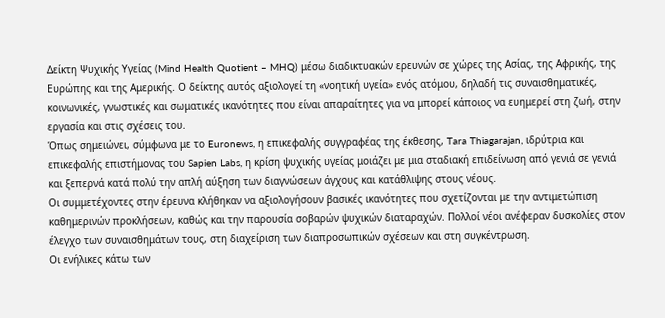Δείκτη Ψυχικής Υγείας (Mind Health Quotient – MHQ) μέσω διαδικτυακών ερευνών σε χώρες της Ασίας, της Αφρικής, της Ευρώπης και της Αμερικής. Ο δείκτης αυτός αξιολογεί τη «νοητική υγεία» ενός ατόμου, δηλαδή τις συναισθηματικές, κοινωνικές, γνωστικές και σωματικές ικανότητες που είναι απαραίτητες για να μπορεί κάποιος να ευημερεί στη ζωή, στην εργασία και στις σχέσεις του.
Όπως σημειώνει, σύμφωνα με το Euronews, η επικεφαλής συγγραφέας της έκθεσης, Tara Thiagarajan, ιδρύτρια και επικεφαλής επιστήμονας του Sapien Labs, η κρίση ψυχικής υγείας μοιάζει με μια σταδιακή επιδείνωση από γενιά σε γενιά και ξεπερνά κατά πολύ την απλή αύξηση των διαγνώσεων άγχους και κατάθλιψης στους νέους.
Οι συμμετέχοντες στην έρευνα κλήθηκαν να αξιολογήσουν βασικές ικανότητες που σχετίζονται με την αντιμετώπιση καθημερινών προκλήσεων, καθώς και την παρουσία σοβαρών ψυχικών διαταραχών. Πολλοί νέοι ανέφεραν δυσκολίες στον έλεγχο των συναισθημάτων τους, στη διαχείριση των διαπροσωπικών σχέσεων και στη συγκέντρωση.
Οι ενήλικες κάτω των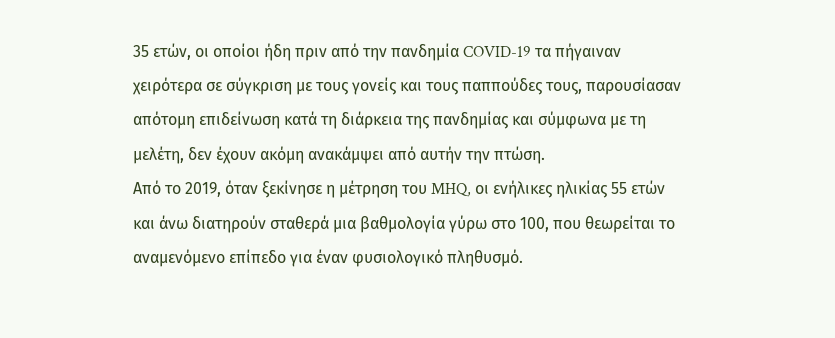35 ετών, οι οποίοι ήδη πριν από την πανδημία COVID-19 τα πήγαιναν χειρότερα σε σύγκριση με τους γονείς και τους παππούδες τους, παρουσίασαν απότομη επιδείνωση κατά τη διάρκεια της πανδημίας και σύμφωνα με τη μελέτη, δεν έχουν ακόμη ανακάμψει από αυτήν την πτώση.
Από το 2019, όταν ξεκίνησε η μέτρηση του MHQ, οι ενήλικες ηλικίας 55 ετών και άνω διατηρούν σταθερά μια βαθμολογία γύρω στο 100, που θεωρείται το αναμενόμενο επίπεδο για έναν φυσιολογικό πληθυσμό.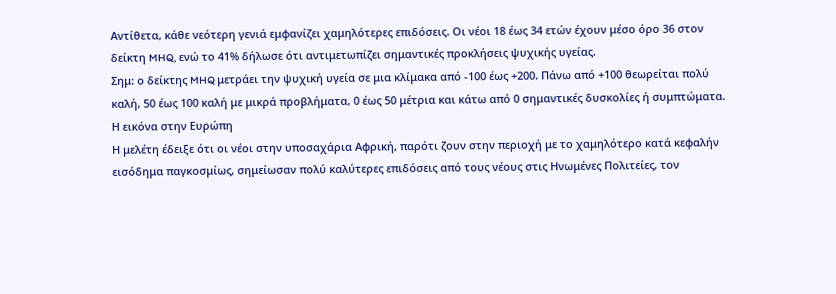Αντίθετα, κάθε νεότερη γενιά εμφανίζει χαμηλότερες επιδόσεις. Οι νέοι 18 έως 34 ετών έχουν μέσο όρο 36 στον δείκτη MHQ, ενώ το 41% δήλωσε ότι αντιμετωπίζει σημαντικές προκλήσεις ψυχικής υγείας.
Σημ: ο δείκτης MHQ μετράει την ψυχική υγεία σε μια κλίμακα από -100 έως +200. Πάνω από +100 θεωρείται πολύ καλή, 50 έως 100 καλή με μικρά προβλήματα, 0 έως 50 μέτρια και κάτω από 0 σημαντικές δυσκολίες ή συμπτώματα.
Η εικόνα στην Ευρώπη
Η μελέτη έδειξε ότι οι νέοι στην υποσαχάρια Αφρική, παρότι ζουν στην περιοχή με το χαμηλότερο κατά κεφαλήν εισόδημα παγκοσμίως, σημείωσαν πολύ καλύτερες επιδόσεις από τους νέους στις Ηνωμένες Πολιτείες, τον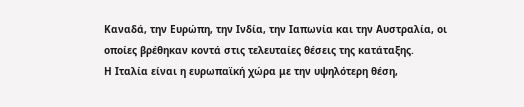Καναδά, την Ευρώπη, την Ινδία, την Ιαπωνία και την Αυστραλία, οι οποίες βρέθηκαν κοντά στις τελευταίες θέσεις της κατάταξης.
Η Ιταλία είναι η ευρωπαϊκή χώρα με την υψηλότερη θέση,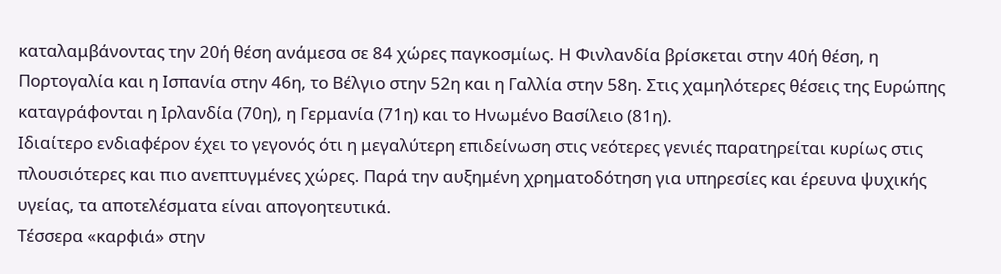καταλαμβάνοντας την 20ή θέση ανάμεσα σε 84 χώρες παγκοσμίως. Η Φινλανδία βρίσκεται στην 40ή θέση, η Πορτογαλία και η Ισπανία στην 46η, το Βέλγιο στην 52η και η Γαλλία στην 58η. Στις χαμηλότερες θέσεις της Ευρώπης καταγράφονται η Ιρλανδία (70η), η Γερμανία (71η) και το Ηνωμένο Βασίλειο (81η).
Ιδιαίτερο ενδιαφέρον έχει το γεγονός ότι η μεγαλύτερη επιδείνωση στις νεότερες γενιές παρατηρείται κυρίως στις πλουσιότερες και πιο ανεπτυγμένες χώρες. Παρά την αυξημένη χρηματοδότηση για υπηρεσίες και έρευνα ψυχικής υγείας, τα αποτελέσματα είναι απογοητευτικά.
Τέσσερα «καρφιά» στην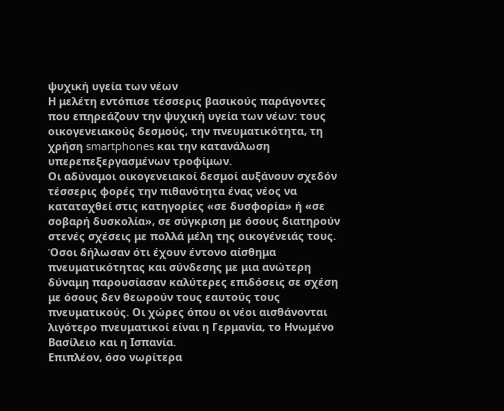ψυχική υγεία των νέων
Η μελέτη εντόπισε τέσσερις βασικούς παράγοντες που επηρεάζουν την ψυχική υγεία των νέων: τους οικογενειακούς δεσμούς, την πνευματικότητα, τη χρήση smartphones και την κατανάλωση υπερεπεξεργασμένων τροφίμων.
Οι αδύναμοι οικογενειακοί δεσμοί αυξάνουν σχεδόν τέσσερις φορές την πιθανότητα ένας νέος να καταταχθεί στις κατηγορίες «σε δυσφορία» ή «σε σοβαρή δυσκολία», σε σύγκριση με όσους διατηρούν στενές σχέσεις με πολλά μέλη της οικογένειάς τους.
Όσοι δήλωσαν ότι έχουν έντονο αίσθημα πνευματικότητας και σύνδεσης με μια ανώτερη δύναμη παρουσίασαν καλύτερες επιδόσεις σε σχέση με όσους δεν θεωρούν τους εαυτούς τους πνευματικούς. Οι χώρες όπου οι νέοι αισθάνονται λιγότερο πνευματικοί είναι η Γερμανία, το Ηνωμένο Βασίλειο και η Ισπανία.
Επιπλέον, όσο νωρίτερα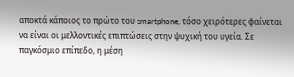αποκτά κάποιος το πρώτο του smartphone, τόσο χειρότερες φαίνεται να είναι οι μελλοντικές επιπτώσεις στην ψυχική του υγεία. Σε παγκόσμιο επίπεδο, η μέση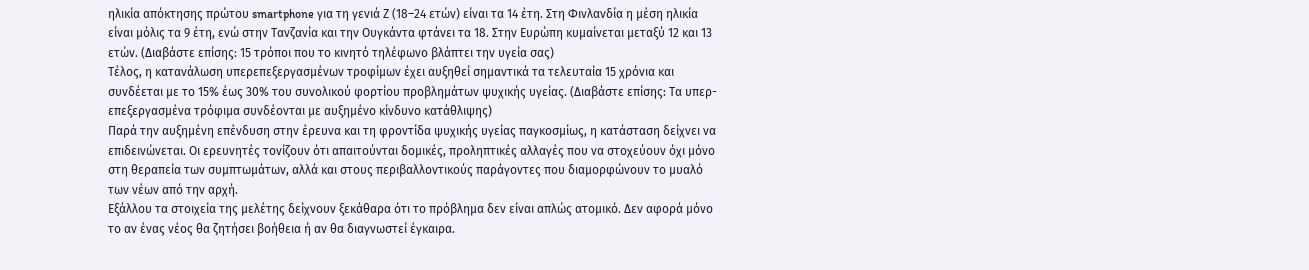ηλικία απόκτησης πρώτου smartphone για τη γενιά Ζ (18–24 ετών) είναι τα 14 έτη. Στη Φινλανδία η μέση ηλικία είναι μόλις τα 9 έτη, ενώ στην Τανζανία και την Ουγκάντα φτάνει τα 18. Στην Ευρώπη κυμαίνεται μεταξύ 12 και 13 ετών. (Διαβάστε επίσης: 15 τρόποι που το κινητό τηλέφωνο βλάπτει την υγεία σας)
Τέλος, η κατανάλωση υπερεπεξεργασμένων τροφίμων έχει αυξηθεί σημαντικά τα τελευταία 15 χρόνια και συνδέεται με το 15% έως 30% του συνολικού φορτίου προβλημάτων ψυχικής υγείας. (Διαβάστε επίσης: Τα υπερ-επεξεργασμένα τρόφιμα συνδέονται με αυξημένο κίνδυνο κατάθλιψης)
Παρά την αυξημένη επένδυση στην έρευνα και τη φροντίδα ψυχικής υγείας παγκοσμίως, η κατάσταση δείχνει να επιδεινώνεται. Οι ερευνητές τονίζουν ότι απαιτούνται δομικές, προληπτικές αλλαγές που να στοχεύουν όχι μόνο στη θεραπεία των συμπτωμάτων, αλλά και στους περιβαλλοντικούς παράγοντες που διαμορφώνουν το μυαλό των νέων από την αρχή.
Εξάλλου τα στοιχεία της μελέτης δείχνουν ξεκάθαρα ότι το πρόβλημα δεν είναι απλώς ατομικό. Δεν αφορά μόνο το αν ένας νέος θα ζητήσει βοήθεια ή αν θα διαγνωστεί έγκαιρα.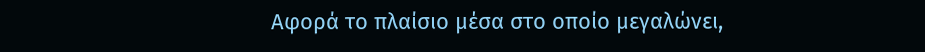Αφορά το πλαίσιο μέσα στο οποίο μεγαλώνει,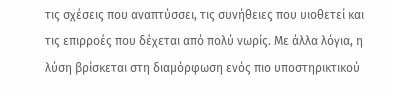τις σχέσεις που αναπτύσσει, τις συνήθειες που υιοθετεί και τις επιρροές που δέχεται από πολύ νωρίς. Με άλλα λόγια, η λύση βρίσκεται στη διαμόρφωση ενός πιο υποστηρικτικού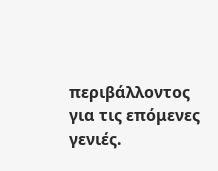περιβάλλοντος για τις επόμενες γενιές.